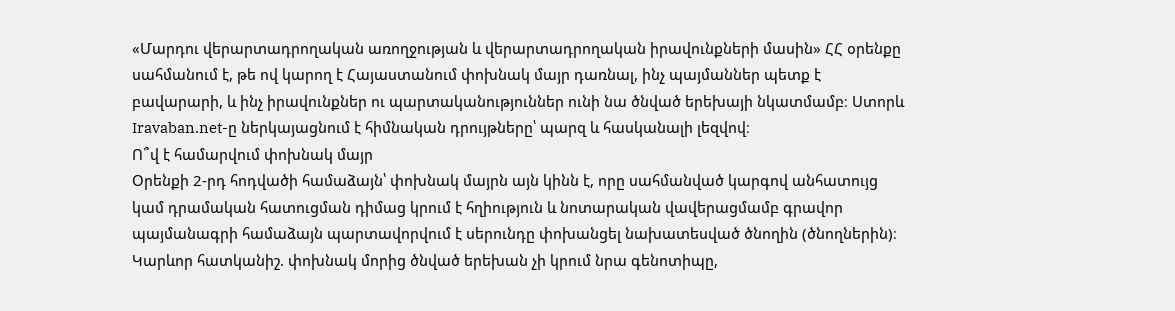«Մարդու վերարտադրողական առողջության և վերարտադրողական իրավունքների մասին» ՀՀ օրենքը սահմանում է, թե ով կարող է Հայաստանում փոխնակ մայր դառնալ, ինչ պայմաններ պետք է բավարարի, և ինչ իրավունքներ ու պարտականություններ ունի նա ծնված երեխայի նկատմամբ։ Ստորև Iravaban.net-ը ներկայացնում է հիմնական դրույթները՝ պարզ և հասկանալի լեզվով։
Ո՞վ է համարվում փոխնակ մայր
Օրենքի 2-րդ հոդվածի համաձայն՝ փոխնակ մայրն այն կինն է, որը սահմանված կարգով անհատույց կամ դրամական հատուցման դիմաց կրում է հղիություն և նոտարական վավերացմամբ գրավոր պայմանագրի համաձայն պարտավորվում է սերունդը փոխանցել նախատեսված ծնողին (ծնողներին)։ Կարևոր հատկանիշ. փոխնակ մորից ծնված երեխան չի կրում նրա գենոտիպը,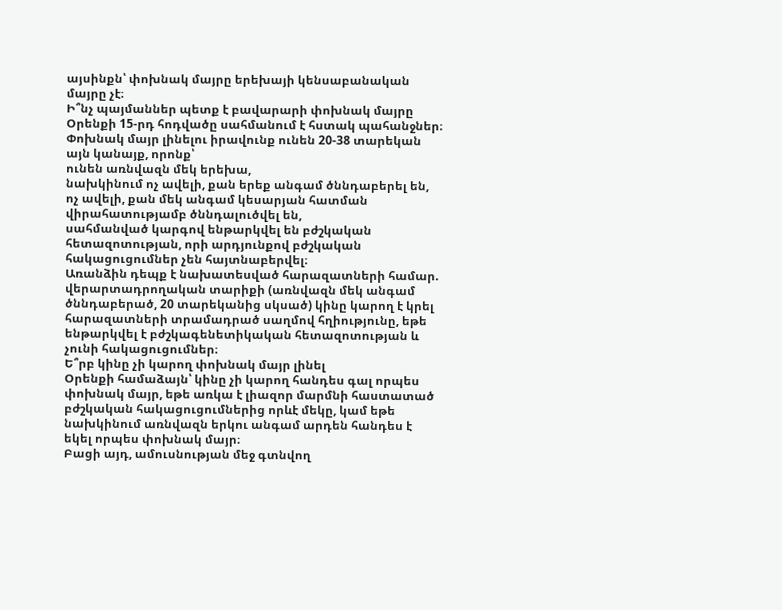այսինքն՝ փոխնակ մայրը երեխայի կենսաբանական մայրը չէ։
Ի՞նչ պայմաններ պետք է բավարարի փոխնակ մայրը
Օրենքի 15-րդ հոդվածը սահմանում է հստակ պահանջներ։ Փոխնակ մայր լինելու իրավունք ունեն 20-38 տարեկան այն կանայք, որոնք՝
ունեն առնվազն մեկ երեխա,
նախկինում ոչ ավելի, քան երեք անգամ ծննդաբերել են,
ոչ ավելի, քան մեկ անգամ կեսարյան հատման վիրահատությամբ ծննդալուծվել են,
սահմանված կարգով ենթարկվել են բժշկական հետազոտության, որի արդյունքով բժշկական հակացուցումներ չեն հայտնաբերվել։
Առանձին դեպք է նախատեսված հարազատների համար. վերարտադրողական տարիքի (առնվազն մեկ անգամ ծննդաբերած, 20 տարեկանից սկսած) կինը կարող է կրել հարազատների տրամադրած սաղմով հղիությունը, եթե ենթարկվել է բժշկագենետիկական հետազոտության և չունի հակացուցումներ։
Ե՞րբ կինը չի կարող փոխնակ մայր լինել
Օրենքի համաձայն՝ կինը չի կարող հանդես գալ որպես փոխնակ մայր, եթե առկա է լիազոր մարմնի հաստատած բժշկական հակացուցումներից որևէ մեկը, կամ եթե նախկինում առնվազն երկու անգամ արդեն հանդես է եկել որպես փոխնակ մայր։
Բացի այդ, ամուսնության մեջ գտնվող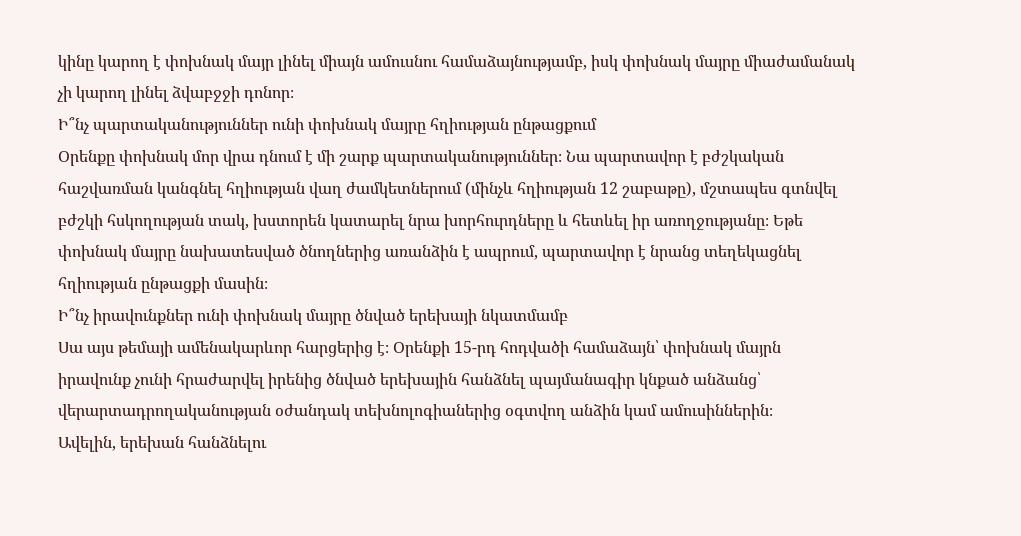կինը կարող է փոխնակ մայր լինել միայն ամուսնու համաձայնությամբ, իսկ փոխնակ մայրը միաժամանակ չի կարող լինել ձվաբջջի դոնոր։
Ի՞նչ պարտականություններ ունի փոխնակ մայրը հղիության ընթացքում
Օրենքը փոխնակ մոր վրա դնում է մի շարք պարտականություններ։ Նա պարտավոր է բժշկական հաշվառման կանգնել հղիության վաղ ժամկետներում (մինչև հղիության 12 շաբաթը), մշտապես գտնվել բժշկի հսկողության տակ, խստորեն կատարել նրա խորհուրդները և հետևել իր առողջությանը։ Եթե փոխնակ մայրը նախատեսված ծնողներից առանձին է ապրում, պարտավոր է նրանց տեղեկացնել հղիության ընթացքի մասին։
Ի՞նչ իրավունքներ ունի փոխնակ մայրը ծնված երեխայի նկատմամբ
Սա այս թեմայի ամենակարևոր հարցերից է։ Օրենքի 15-րդ հոդվածի համաձայն՝ փոխնակ մայրն իրավունք չունի հրաժարվել իրենից ծնված երեխային հանձնել պայմանագիր կնքած անձանց՝ վերարտադրողականության օժանդակ տեխնոլոգիաներից օգտվող անձին կամ ամուսիններին։
Ավելին, երեխան հանձնելու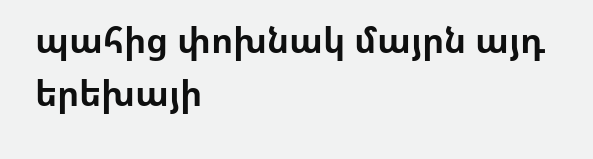պահից փոխնակ մայրն այդ երեխայի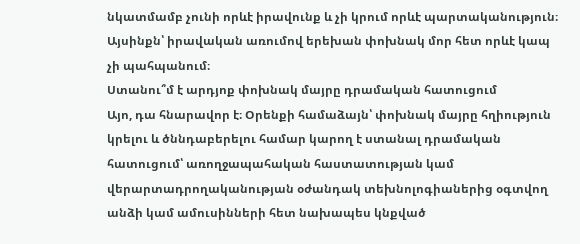նկատմամբ չունի որևէ իրավունք և չի կրում որևէ պարտականություն։ Այսինքն՝ իրավական առումով երեխան փոխնակ մոր հետ որևէ կապ չի պահպանում։
Ստանու՞մ է արդյոք փոխնակ մայրը դրամական հատուցում
Այո, դա հնարավոր է։ Օրենքի համաձայն՝ փոխնակ մայրը հղիություն կրելու և ծննդաբերելու համար կարող է ստանալ դրամական հատուցում՝ առողջապահական հաստատության կամ վերարտադրողականության օժանդակ տեխնոլոգիաներից օգտվող անձի կամ ամուսինների հետ նախապես կնքված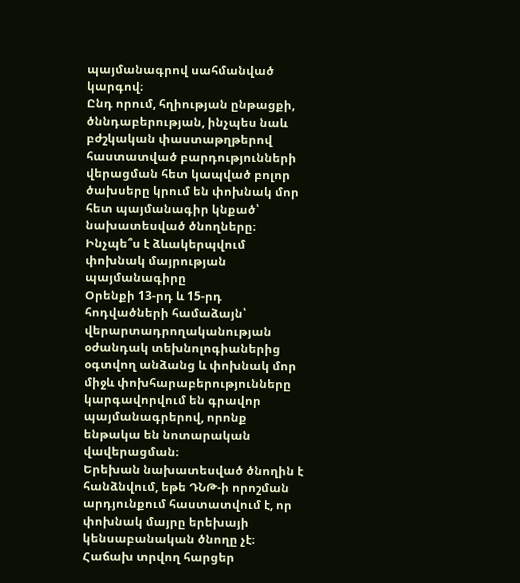պայմանագրով սահմանված կարգով։
Ընդ որում, հղիության ընթացքի, ծննդաբերության, ինչպես նաև բժշկական փաստաթղթերով հաստատված բարդությունների վերացման հետ կապված բոլոր ծախսերը կրում են փոխնակ մոր հետ պայմանագիր կնքած՝ նախատեսված ծնողները։
Ինչպե՞ս է ձևակերպվում փոխնակ մայրության պայմանագիրը
Օրենքի 13-րդ և 15-րդ հոդվածների համաձայն՝ վերարտադրողականության օժանդակ տեխնոլոգիաներից օգտվող անձանց և փոխնակ մոր միջև փոխհարաբերությունները կարգավորվում են գրավոր պայմանագրերով, որոնք ենթակա են նոտարական վավերացման։
Երեխան նախատեսված ծնողին է հանձնվում, եթե ԴՆԹ-ի որոշման արդյունքում հաստատվում է, որ փոխնակ մայրը երեխայի կենսաբանական ծնողը չէ։
Հաճախ տրվող հարցեր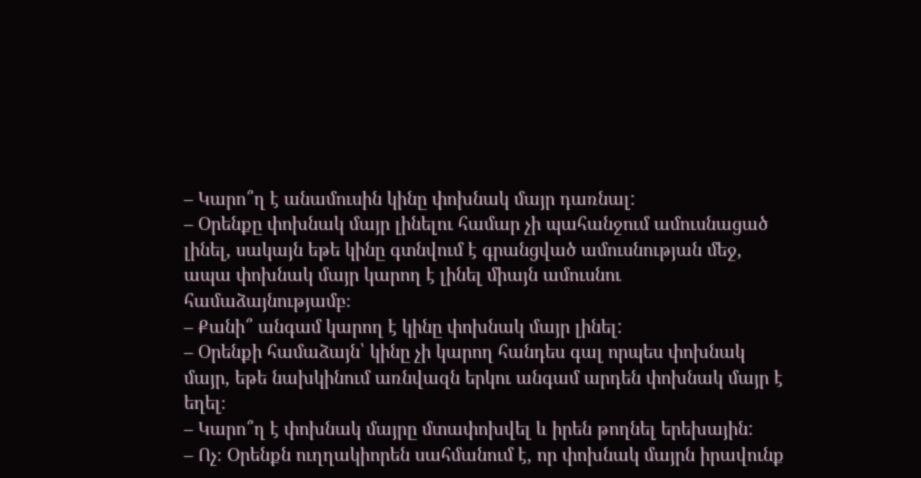– Կարո՞ղ է անամուսին կինը փոխնակ մայր դառնալ:
– Օրենքը փոխնակ մայր լինելու համար չի պահանջում ամուսնացած լինել, սակայն եթե կինը գտնվում է գրանցված ամուսնության մեջ, ապա փոխնակ մայր կարող է լինել միայն ամուսնու համաձայնությամբ։
– Քանի՞ անգամ կարող է կինը փոխնակ մայր լինել:
– Օրենքի համաձայն՝ կինը չի կարող հանդես գալ որպես փոխնակ մայր, եթե նախկինում առնվազն երկու անգամ արդեն փոխնակ մայր է եղել։
– Կարո՞ղ է փոխնակ մայրը մտափոխվել և իրեն թողնել երեխային:
– Ոչ։ Օրենքն ուղղակիորեն սահմանում է, որ փոխնակ մայրն իրավունք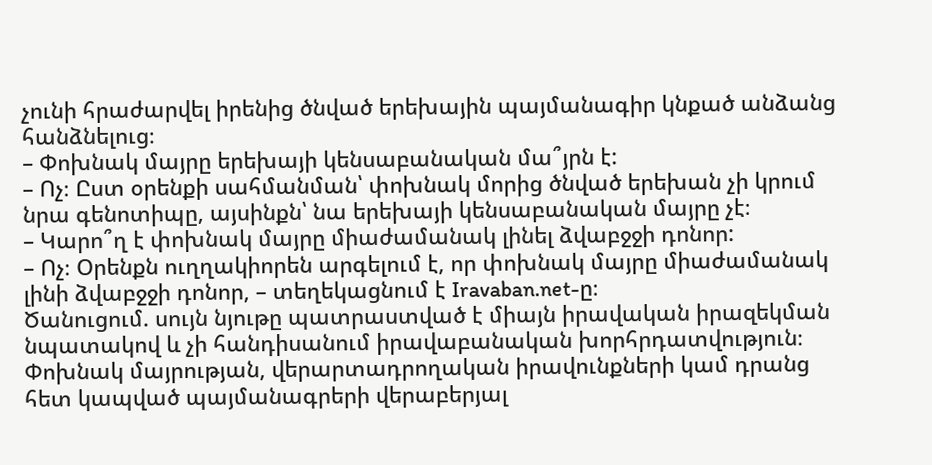չունի հրաժարվել իրենից ծնված երեխային պայմանագիր կնքած անձանց հանձնելուց։
– Փոխնակ մայրը երեխայի կենսաբանական մա՞յրն է:
– Ոչ։ Ըստ օրենքի սահմանման՝ փոխնակ մորից ծնված երեխան չի կրում նրա գենոտիպը, այսինքն՝ նա երեխայի կենսաբանական մայրը չէ։
– Կարո՞ղ է փոխնակ մայրը միաժամանակ լինել ձվաբջջի դոնոր:
– Ոչ։ Օրենքն ուղղակիորեն արգելում է, որ փոխնակ մայրը միաժամանակ լինի ձվաբջջի դոնոր, – տեղեկացնում է Iravaban.net-ը։
Ծանուցում. սույն նյութը պատրաստված է միայն իրավական իրազեկման նպատակով և չի հանդիսանում իրավաբանական խորհրդատվություն։ Փոխնակ մայրության, վերարտադրողական իրավունքների կամ դրանց հետ կապված պայմանագրերի վերաբերյալ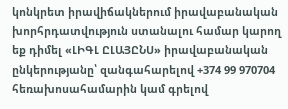կոնկրետ իրավիճակներում իրավաբանական խորհրդատվություն ստանալու համար կարող եք դիմել «ԼԻԳԼ ԸԼԱՅԸՆՍ» իրավաբանական ընկերությանը՝ զանգահարելով +374 99 970704 հեռախոսահամարին կամ գրելով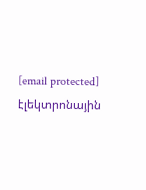[email protected] էլեկտրոնային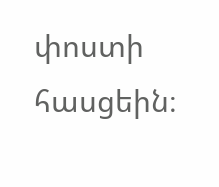փոստի հասցեին։